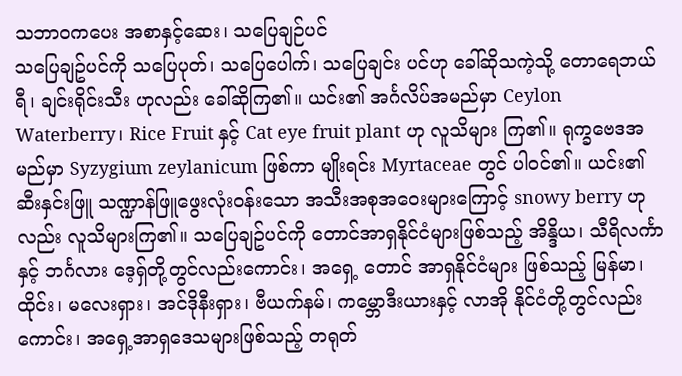သဘာဝကပေး အစာနှင့်ဆေး၊ သပြေချဉ်ပင်
သပြေချဥ်ပင်ကို သပြေပုတ်၊ သပြေပေါက်၊ သပြေချင်း ပင်ဟု ခေါ်ဆိုသကဲ့သို့ တောရေဘယ်ရီ၊ ချင်းရိုင်းသီး ဟုလည်း ခေါ်ဆိုကြ၏။ ယင်း၏ အင်္ဂလိပ်အမည်မှာ Ceylon Waterberry၊ Rice Fruit နှင့် Cat eye fruit plant ဟု လူသိများ ကြ၏။ ရုက္ခဗေဒအမည်မှာ Syzygium zeylanicum ဖြစ်ကာ မျိုးရင်း Myrtaceae တွင် ပါဝင်၏။ ယင်း၏ ဆီးနှင်းဖြူ သဏ္ဍာန်ဖြူဖွေးလုံးဝန်းသော အသီးအစုအဝေးများကြောင့် snowy berry ဟုလည်း လူသိများကြ၏။ သပြေချဥ်ပင်ကို တောင်အာရှနိုင်ငံများဖြစ်သည့် အိန္ဒိယ၊ သီရိလင်္ကာနှင့် ဘင်္ဂလား ဒေ့ရှ်တို့တွင်လည်းကောင်း၊ အရှေ့ တောင် အာရှနိုင်ငံများ ဖြစ်သည့် မြန်မာ၊ ထိုင်း၊ မလေးရှား၊ အင်ဒိုနီးရှား၊ ဗီယက်နမ်၊ ကမ္ဘောဒီးယားနှင့် လာအို နိုင်ငံတို့တွင်လည်းကောင်း၊ အရှေ့အာရှဒေသများဖြစ်သည့် တရုတ်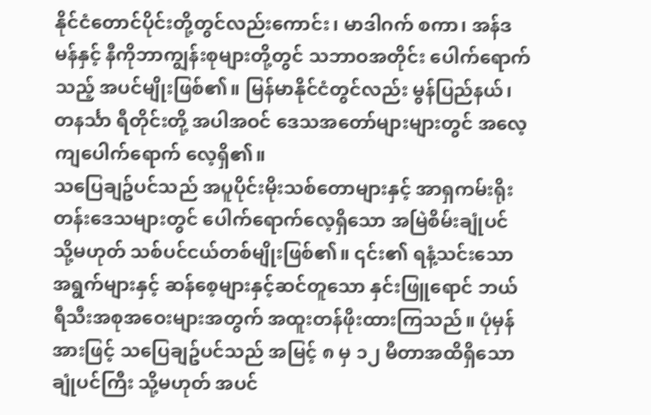နိုင်ငံတောင်ပိုင်းတို့တွင်လည်းကောင်း၊ မာဒါဂက် စကာ၊ အန်ဒမန်နှင့် နီကိုဘာကျွန်းစုများတို့တွင် သဘာဝအတိုင်း ပေါက်ရောက်သည့် အပင်မျိုးဖြစ်၏။ မြန်မာနိုင်ငံတွင်လည်း မွန်ပြည်နယ်၊ တနင်္သာ ရီတိုင်းတို့ အပါအဝင် ဒေသအတော်များများတွင် အလေ့ကျပေါက်ရောက် လေ့ရှိ၏။
သပြေချဥ်ပင်သည် အပူပိုင်းမိုးသစ်တောများနှင့် အာရှကမ်းရိုးတန်းဒေသများတွင် ပေါက်ရောက်လေ့ရှိသော အမြဲစိမ်းချုံပင် သို့မဟုတ် သစ်ပင်ငယ်တစ်မျိုးဖြစ်၏။ ၎င်း၏ ရနံ့သင်းသော အရွက်များနှင့် ဆန်စေ့များနှင့်ဆင်တူသော နှင်းဖြူရောင် ဘယ်ရီသီးအစုအဝေးများအတွက် အထူးတန်ဖိုးထားကြသည်။ ပုံမှန်အားဖြင့် သပြေချဥ်ပင်သည် အမြင့် ၈ မှ ၁၂ မီတာအထိရှိသော ချုံပင်ကြီး သို့မဟုတ် အပင်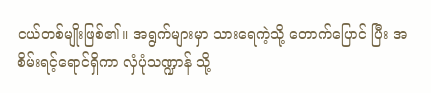ငယ်တစ်မျိုးဖြစ်၏။ အရွက်များမှာ သားရေကဲ့သို့ တောက်ပြောင် ပြီး အစိမ်းရင့်ရောင်ရှိကာ လှံပုံသဏ္ဍာန် သို့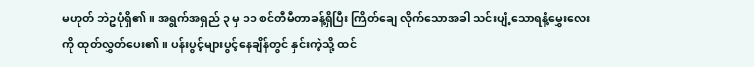မဟုတ် ဘဲဥပုံရှိ၏။ အရွက်အရှည် ၃ မှ ၁၁ စင်တီမီတာခန့်ရှိပြီး ကြိတ်ချေ လိုက်သောအခါ သင်းပျံ့သောရနံ့မွှေးလေးကို ထုတ်လွှတ်ပေး၏။ ပန်းပွင့်များပွင့်နေချိန်တွင် နှင်းကဲ့သို့ ထင်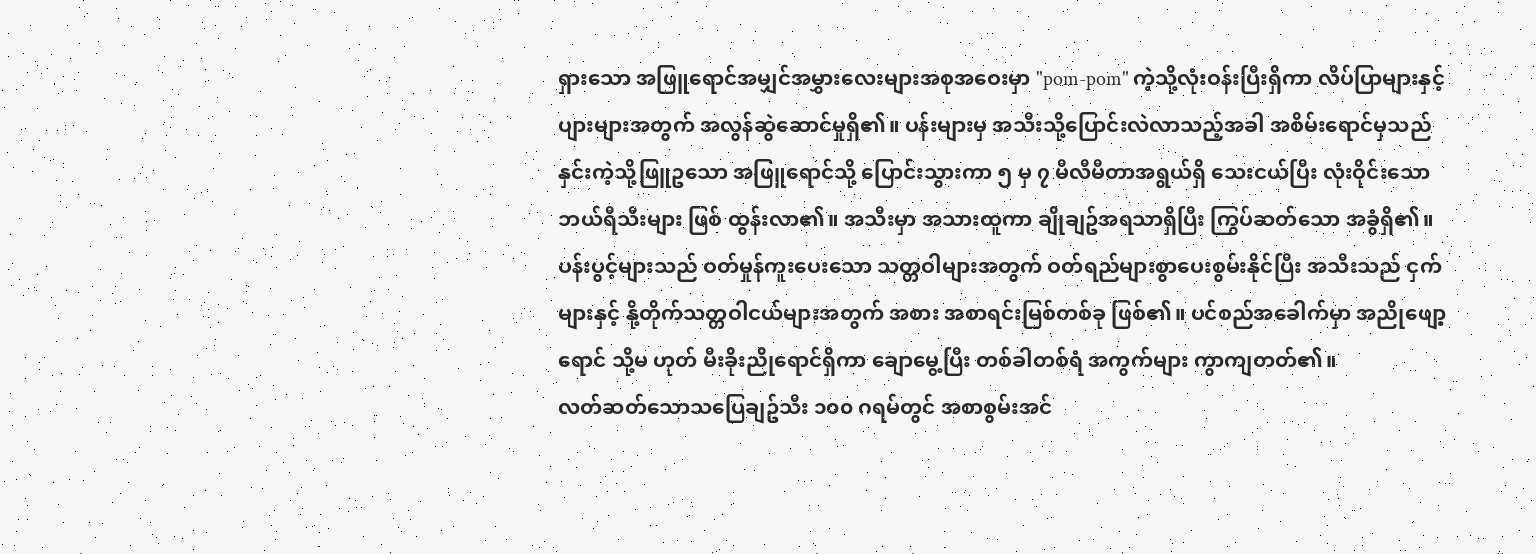ရှားသော အဖြူရောင်အမျှင်အမွှားလေးများအစုအဝေးမှာ "pom-pom" ကဲ့သို့လုံးဝန်းပြီးရှိကာ လိပ်ပြာများနှင့် ပျားများအတွက် အလွန်ဆွဲဆောင်မှုရှိ၏။ ပန်းများမှ အသီးသို့ပြောင်းလဲလာသည့်အခါ အစိမ်းရောင်မှသည် နှင်းကဲ့သို့ဖြူဥသော အဖြူရောင်သို့ ပြောင်းသွားကာ ၅ မှ ၇ မီလီမီတာအရွယ်ရှိ သေးငယ်ပြီး လုံးဝိုင်းသော ဘယ်ရီသီးများ ဖြစ် ထွန်းလာ၏။ အသီးမှာ အသားထူကာ ချိုချဥ်အရသာရှိပြီး ကြွပ်ဆတ်သော အခွံရှိ၏။ ပန်းပွင့်များသည် ဝတ်မှုန်ကူးပေးသော သတ္တဝါများအတွက် ဝတ်ရည်များစွာပေးစွမ်းနိုင်ပြီး အသီးသည် ငှက်များနှင့် နို့တိုက်သတ္တဝါငယ်များအတွက် အစား အစာရင်းမြစ်တစ်ခု ဖြစ်၏။ ပင်စည်အခေါက်မှာ အညိုဖျော့ရောင် သို့မ ဟုတ် မီးခိုးညိုရောင်ရှိကာ ချောမွေ့ပြီး တစ်ခါတစ်ရံ အကွက်များ ကွာကျတတ်၏။
လတ်ဆတ်သောသပြေချဥ်သီး ၁၀၀ ဂရမ်တွင် အစာစွမ်းအင်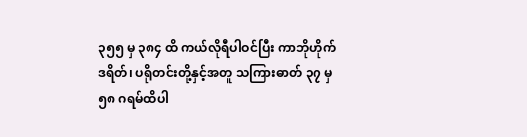၃၅၅ မှ ၃၈၄ ထိ ကယ်လိုရီပါဝင်ပြီး ကာဘိုဟိုက်ဒရိတ်၊ ပရိုတင်းတို့နှင့်အတူ သကြားဓာတ် ၃၇ မှ ၅၈ ဂရမ်ထိပါ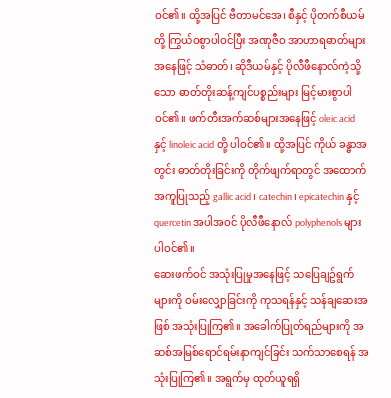ဝင်၏။ ထို့အပြင် ဗီတာမင်အေ၊ စီနှင့် ပိုတက်စီယမ်တို့ ကြွယ်ဝစွာပါဝင်ပြီး အဏုဇီဝ အာဟာရဓာတ်များအနေဖြင့် သံဓာတ်၊ ဆိုဒီယမ်နှင့် ပိုလီဖီနောလ်ကဲ့သို့ သော ဓာတ်တိုးဆန့်ကျင်ပစ္စည်းများ မြင့်မားစွာပါဝင်၏။ ဖက်တီးအက်ဆစ်များအနေဖြင့် oleic acid နှင့် linoleic acid တို့ ပါဝင်၏။ ထို့အပြင် ကိုယ် ခန္ဓာအတွင်း ဓာတ်တိုးခြင်းကို တိုက်ဖျက်ရာတွင် အထောက်အကူပြုသည့် gallic acid၊ catechin၊ epicatechin နှင့် quercetin အပါအဝင် ပိုလီဖီနောလ် polyphenols များ ပါဝင်၏။
ဆေးဖက်ဝင် အသုံးပြုမှုအနေဖြင့် သပြေချဥ်ရွက်များကို ဝမ်းလျှောခြင်းကို ကုသရန်နှင့် သန်ချဆေးအဖြစ် အသုံးပြုကြ၏။ အခေါက်ပြုတ်ရည်များကို အဆစ်အမြစ်ရောင်ရမ်းနာကျင်ခြင်း သက်သာစေရန် အသုံးပြုကြ၏။ အရွက်မှ ထုတ်ယူရရှိ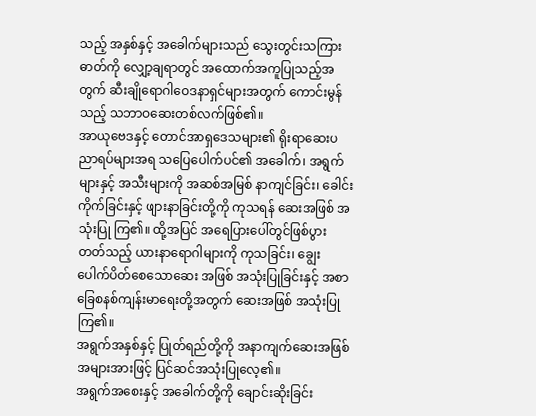သည့် အနှစ်နှင့် အခေါက်များသည် သွေးတွင်းသကြားဓာတ်ကို လျှော့ချရာတွင် အထောက်အကူပြုသည့်အတွက် ဆီးချိုရောဂါဝေဒနာရှင်များအတွက် ကောင်းမွန်သည့် သဘာဝဆေးတစ်လက်ဖြစ်၏။
အာယုဗေဒနှင့် တောင်အာရှဒေသများ၏ ရိုးရာဆေးပညာရပ်များအရ သပြေပေါက်ပင်၏ အခေါက်၊ အရွက် များနှင့် အသီးများကို အဆစ်အမြစ် နာကျင်ခြင်း၊ ခေါင်းကိုက်ခြင်းနှင့် ဖျားနာခြင်းတို့ကို ကုသရန် ဆေးအဖြစ် အသုံးပြု ကြ၏။ ထို့အပြင် အရေပြားပေါ်တွင်ဖြစ်ပွားတတ်သည့် ယားနာရောဂါများကို ကုသခြင်း၊ ချွေးပေါက်ပိတ်စေသောဆေး အဖြစ် အသုံးပြုခြင်းနှင့် အစာခြေစနစ်ကျန်းမာရေးတို့အတွက် ဆေးအဖြစ် အသုံးပြုကြ၏။
အရွက်အနှစ်နှင့် ပြုတ်ရည်တို့ကို အနာကျက်ဆေးအဖြစ် အများအားဖြင့် ပြင်ဆင်အသုံးပြုလေ့၏။
အရွက်အစေးနှင့် အခေါက်တို့ကို ချောင်းဆိုးခြင်း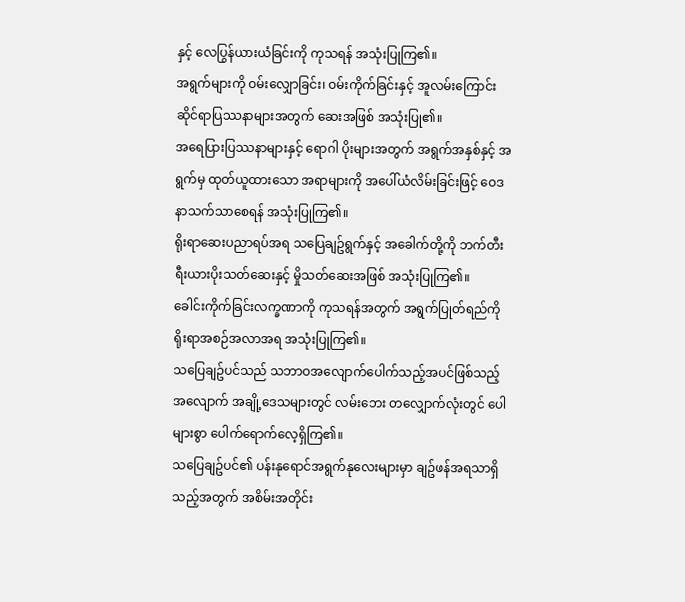နှင့် လေပြွန်ယားယံခြင်းကို ကုသရန် အသုံးပြုကြ၏။
အရွက်များကို ဝမ်းလျှောခြင်း၊ ဝမ်းကိုက်ခြင်းနှင့် အူလမ်းကြောင်းဆိုင်ရာပြဿနာများအတွက် ဆေးအဖြစ် အသုံးပြု၏။
အရေပြားပြဿနာများနှင့် ရောဂါ ပိုးများအတွက် အရွက်အနှစ်နှင့် အရွက်မှ ထုတ်ယူထားသော အရာများကို အပေါ်ယံလိမ်းခြင်းဖြင့် ဝေဒနာသက်သာစေရန် အသုံးပြုကြ၏။
ရိုးရာဆေးပညာရပ်အရ သပြေချဥ်ရွက်နှင့် အခေါက်တို့ကို ဘက်တီးရီးယားပိုးသတ်ဆေးနှင့် မှိုသတ်ဆေးအဖြစ် အသုံးပြုကြ၏။
ခေါင်းကိုက်ခြင်းလက္ခဏာကို ကုသရန်အတွက် အရွက်ပြုတ်ရည်ကို ရိုးရာအစဉ်အလာအရ အသုံးပြုကြ၏။
သပြေချဥ်ပင်သည် သဘာဝအလျောက်ပေါက်သည့်အပင်ဖြစ်သည့်အလျောက် အချို့ဒေသများတွင် လမ်းဘေး တလျှောက်လုံးတွင် ပေါများစွာ ပေါက်ရောက်လေ့ရှိကြ၏။
သပြေချဥ်ပင်၏ ပန်းနုရောင်အရွက်နုလေးများမှာ ချဥ်ဖန်အရသာရှိသည့်အတွက် အစိမ်းအတိုင်း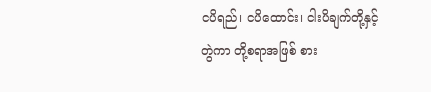ငပိရည်၊ ငပိထောင်း၊ ငါးပိချက်တို့နှင့် တွဲကာ တို့စရာအဖြစ် စား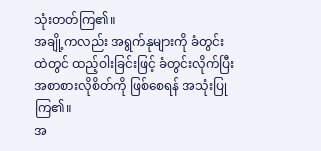သုံးတတ်ကြ၏။
အချို့ကလည်း အရွက်နုများကို ခံတွင်းထဲတွင် ထည့်ဝါးခြင်းဖြင့် ခံတွင်းလိုက်ပြီး အစာစားလိုစိတ်ကို ဖြစ်စေရန် အသုံးပြုကြ၏။
အ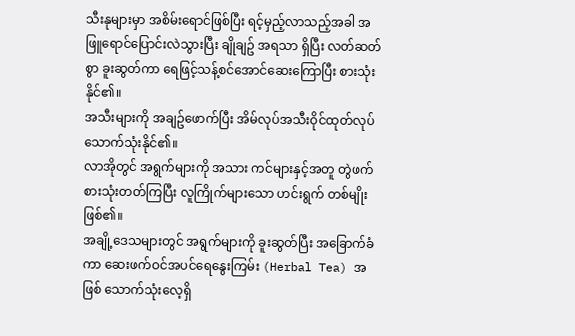သီးနုများမှာ အစိမ်းရောင်ဖြစ်ပြီး ရင့်မှည့်လာသည့်အခါ အဖြူရောင်ပြောင်းလဲသွားပြီး ချိုချဥ် အရသာ ရှိပြီး လတ်ဆတ်စွာ ခူးဆွတ်ကာ ရေဖြင့်သန့်စင်အောင်ဆေးကြောပြီး စားသုံးနိုင်၏။
အသီးများကို အချဥ်ဖောက်ပြီး အိမ်လုပ်အသီးဝိုင်ထုတ်လုပ်သောက်သုံးနိုင်၏။
လာအိုတွင် အရွက်များကို အသား ကင်များနှင့်အတူ တွဲဖက်စားသုံးတတ်ကြပြီး လူကြိုက်များသော ဟင်းရွက် တစ်မျိုးဖြစ်၏။
အချို့ဒေသများတွင် အရွက်များကို ခူးဆွတ်ပြီး အခြောက်ခံကာ ဆေးဖက်ဝင်အပင်ရေနွေးကြမ်း (Herbal Tea) အဖြစ် သောက်သုံးလေ့ရှိ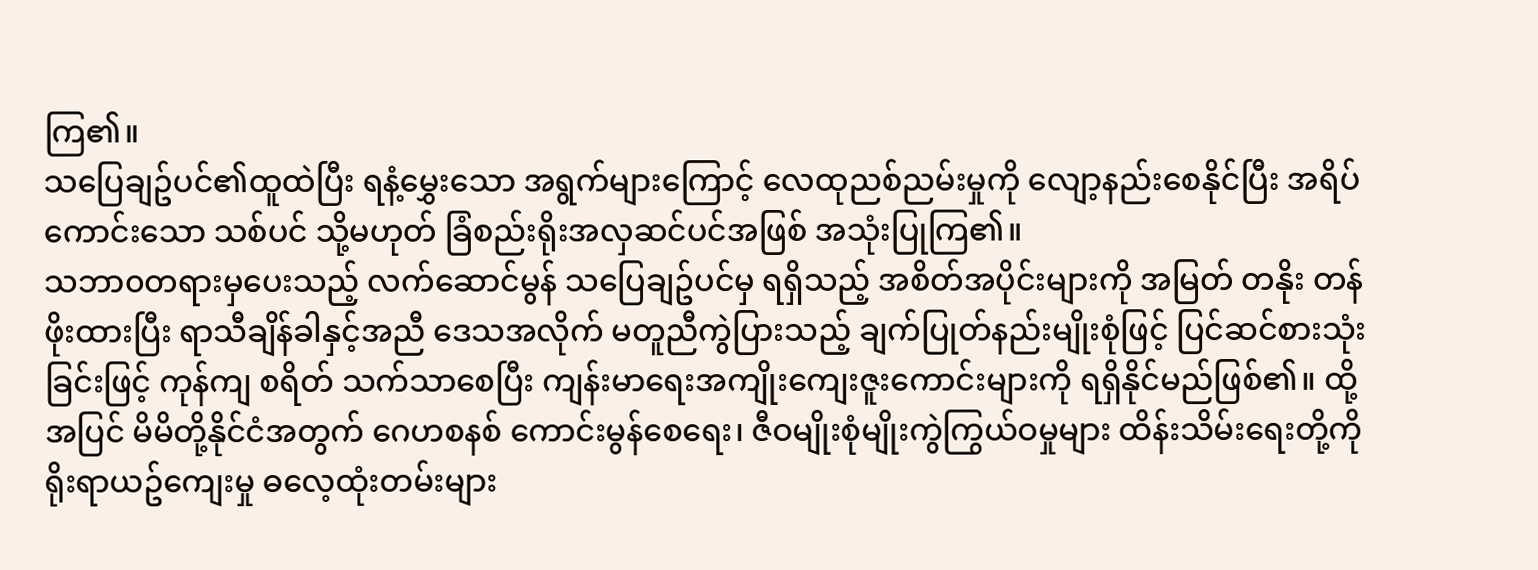ကြ၏။
သပြေချဥ်ပင်၏ထူထဲပြီး ရနံ့မွှေးသော အရွက်များကြောင့် လေထုညစ်ညမ်းမှုကို လျော့နည်းစေနိုင်ပြီး အရိပ်ကောင်းသော သစ်ပင် သို့မဟုတ် ခြံစည်းရိုးအလှဆင်ပင်အဖြစ် အသုံးပြုကြ၏။
သဘာ၀တရားမှပေးသည့် လက်ဆောင်မွန် သပြေချဥ်ပင်မှ ရရှိသည့် အစိတ်အပိုင်းများကို အမြတ် တနိုး တန်ဖိုးထားပြီး ရာသီချိန်ခါနှင့်အညီ ဒေသအလိုက် မတူညီကွဲပြားသည့် ချက်ပြုတ်နည်းမျိုးစုံဖြင့် ပြင်ဆင်စားသုံးခြင်းဖြင့် ကုန်ကျ စရိတ် သက်သာစေပြီး ကျန်းမာရေးအကျိုးကျေးဇူးကောင်းများကို ရရှိနိုင်မည်ဖြစ်၏။ ထို့အပြင် မိမိတို့နိုင်ငံအတွက် ဂေဟစနစ် ကောင်းမွန်စေရေး၊ ဇီဝမျိုးစုံမျိုးကွဲကြွယ်ဝမှုများ ထိန်းသိမ်းရေးတို့ကို ရိုးရာယဥ်ကျေးမှု ဓလေ့ထုံးတမ်းများ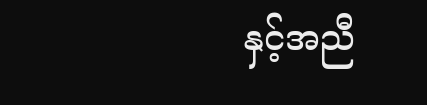နှင့်အညီ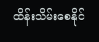ထိန်းသိမ်းစေနိုင်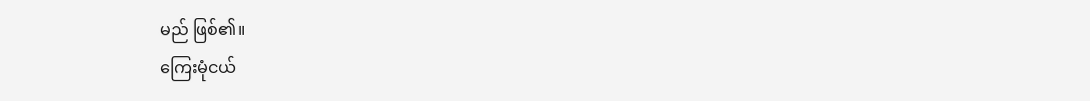မည် ဖြစ်၏။
ကြေးမုံငယ်